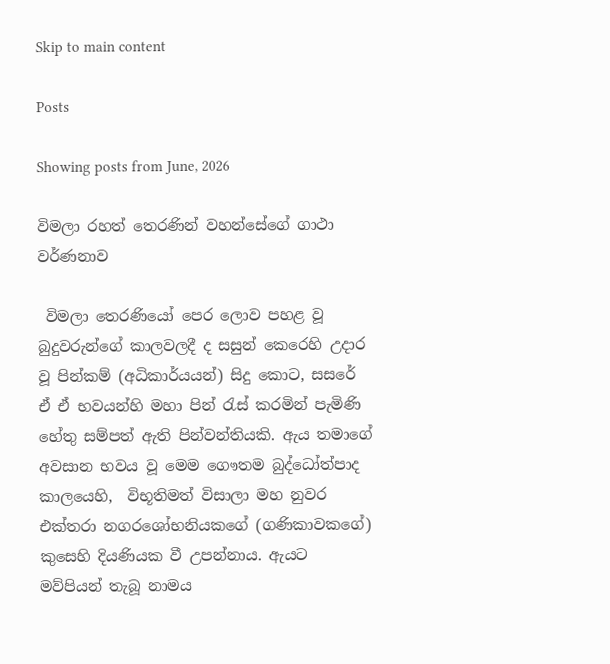Skip to main content

Posts

Showing posts from June, 2026

විමලා රහත් තෙරණින් වහන්සේගේ ගාථා වර්ණනාව

 විමලා තෙරණියෝ පෙර ලොව පහළ වූ බුදුවරුන්ගේ කාලවලදී ද සසුන් කෙරෙහි උදාර වූ පින්කම් (අධිකාර්යයන්) සිදු කොට, සසරේ ඒ ඒ භවයන්හි මහා පින් රැස් කරමින් පැමිණි හේතු සම්පත් ඇති පින්වන්තියකි. ඇය තමාගේ අවසාන භවය වූ මෙම ගෞතම බුද්ධෝත්පාද කාලයෙහි,  විභූතිමත් විසාලා මහ නුවර එක්තරා නගරශෝභනියකගේ (ගණිකාවකගේ) කුසෙහි දියණියක වී උපන්නාය. ඇයට මව්පියන් තැබූ නාමය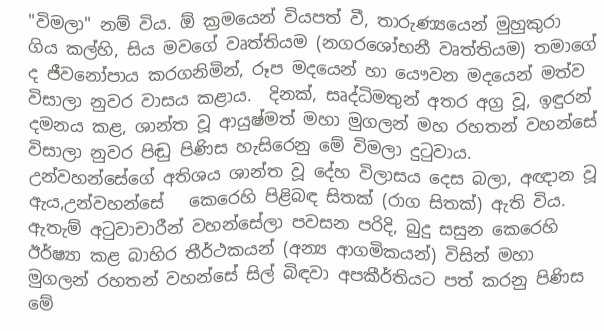"විමලා" නම් විය. ඕ ක්‍රමයෙන් වියපත් වී, තාරුණ්‍යයෙන් මුහුකුරා ගිය කල්හි, සිය මවගේ වෘත්තියම (නගරශෝභනී වෘත්තියම) තමාගේ ද ජීවනෝපාය කරගනිමින්, රූප මදයෙන් හා යෞවන මදයෙන් මත්ව විසාලා නුවර වාසය කළාය.  දිනක්, සෘද්ධිමතුන් අතර අග්‍ර වූ, ඉඳුරන් දමනය කළ, ශාන්ත වූ ආයුෂ්මත් මහා මුගලන් මහ රහතන් වහන්සේ විසාලා නුවර පිඬු පිණිස හැසිරෙනු මේ විමලා දුටුවාය. උන්වහන්සේගේ අතිශය ශාන්ත වූ දේහ විලාසය දෙස බලා, අඥාන වූ ඇය,උන්වහන්සේ   කෙරෙහි පිළිබඳ සිතක් (රාග සිතක්) ඇති විය. ඇතැම් අටුවාචාරීන් වහන්සේලා පවසන පරිදි, බුදු සසුන කෙරෙහි ඊර්ෂ්‍යා කළ බාහිර තීර්ථකයන් (අන්‍ය ආගමිකයන්) විසින් මහා මුගලන් රහතන් වහන්සේ සිල් බිඳවා අපකීර්තියට පත් කරනු පිණිස මේ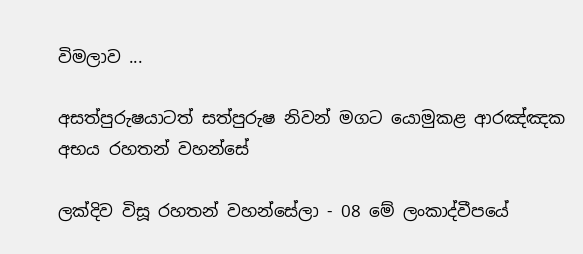විමලාව ...

අසත්පුරුෂයාටත් සත්පුරුෂ නිවන් මගට යොමුකළ ආරඤ්ඤක අභය රහතන් වහන්සේ

ලක්දිව විසූ රහතන් වහන්සේලා - 08 මේ ලංකාද්වීපයේ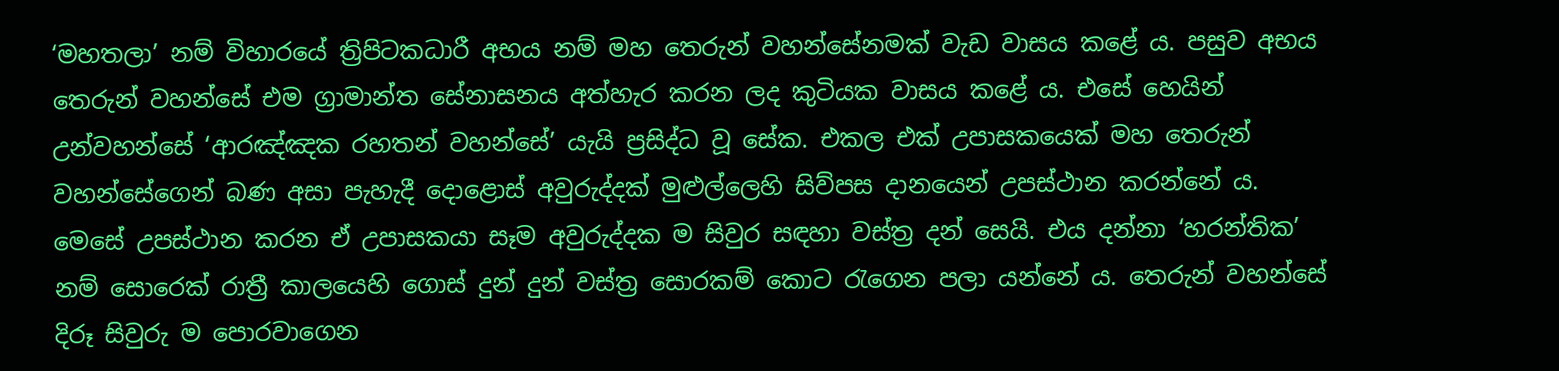‘මහතලා’ නම් විහාරයේ ත්‍රිපිටකධාරී අභය නම් මහ තෙරුන් වහන්සේනමක් වැඩ වාසය කළේ ය. පසුව අභය තෙරුන් වහන්සේ එම ග්‍රාමාන්ත සේනාසනය අත්හැර කරන ලද කුටියක වාසය කළේ ය. එසේ හෙයින් උන්වහන්සේ ‘ආරඤ්ඤක රහතන් වහන්සේ’ යැයි ප්‍රසිද්ධ වූ සේක. එකල එක් උපාසකයෙක් මහ තෙරුන් වහන්සේගෙන් බණ අසා පැහැදී දොළොස් අවුරුද්දක් මුළුල්ලෙහි සිව්පස දානයෙන් උපස්ථාන කරන්නේ ය. මෙසේ උපස්ථාන කරන ඒ උපාසකයා සෑම අවුරුද්දක ම සිවුර සඳහා වස්ත්‍ර දන් සෙයි. එය දන්නා ‘හරන්තික’ නම් සොරෙක් රාත්‍රී කාලයෙහි ගොස් දුන් දුන් වස්ත්‍ර සොරකම් කොට රැගෙන පලා යන්නේ ය. තෙරුන් වහන්සේ දිරූ සිවුරු ම පොරවාගෙන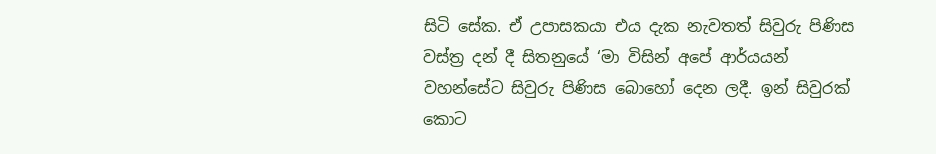සිටි සේක. ඒ උපාසකයා එය දැක නැවතත් සිවුරු පිණිස වස්ත්‍ර දන් දී සිතනුයේ ‘මා විසින් අපේ ආර්යයන් වහන්සේට සිවුරු පිණිස බොහෝ දෙන ලදී. ඉන් සිවුරක් කොට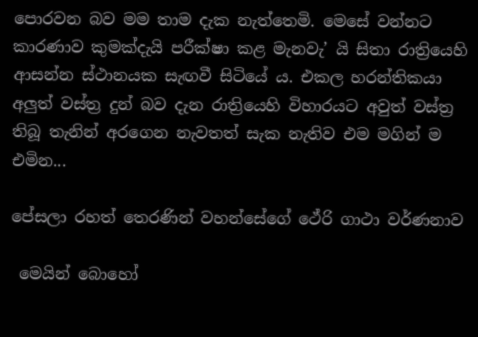පොරවන බව මම තාම දැක නැත්තෙමි. මෙසේ වන්නට කාරණාව කුමක්දැයි පරීක්ෂා කළ මැනවැ’ යි සිතා රාත්‍රියෙහි ආසන්න ස්ථානයක සැඟවී සිටියේ ය. එකල හරන්තිකයා අලු‍ත් වස්ත්‍ර දුන් බව දැන රාත්‍රියෙහි විහාරයට අවුත් වස්ත්‍ර තිබූ තැනින් අරගෙන නැවතත් සැක නැතිව එම මගින් ම එමින...

පේසලා රහත් තෙරණින් වහන්සේගේ ථේරි ගාථා වර්ණනාව

 මෙයින් බොහෝ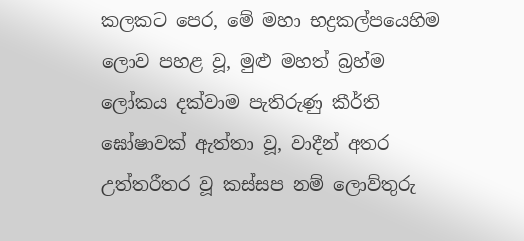කලකට පෙර, මේ මහා භද්‍රකල්පයෙහිම ලොව පහළ වූ, මුළු මහත් බ්‍රහ්ම ලෝකය දක්වාම පැතිරුණු කීර්ති ඝෝෂාවක් ඇත්තා වූ, වාදීන් අතර උත්තරීතර වූ කස්සප නම් ලොව්තුරු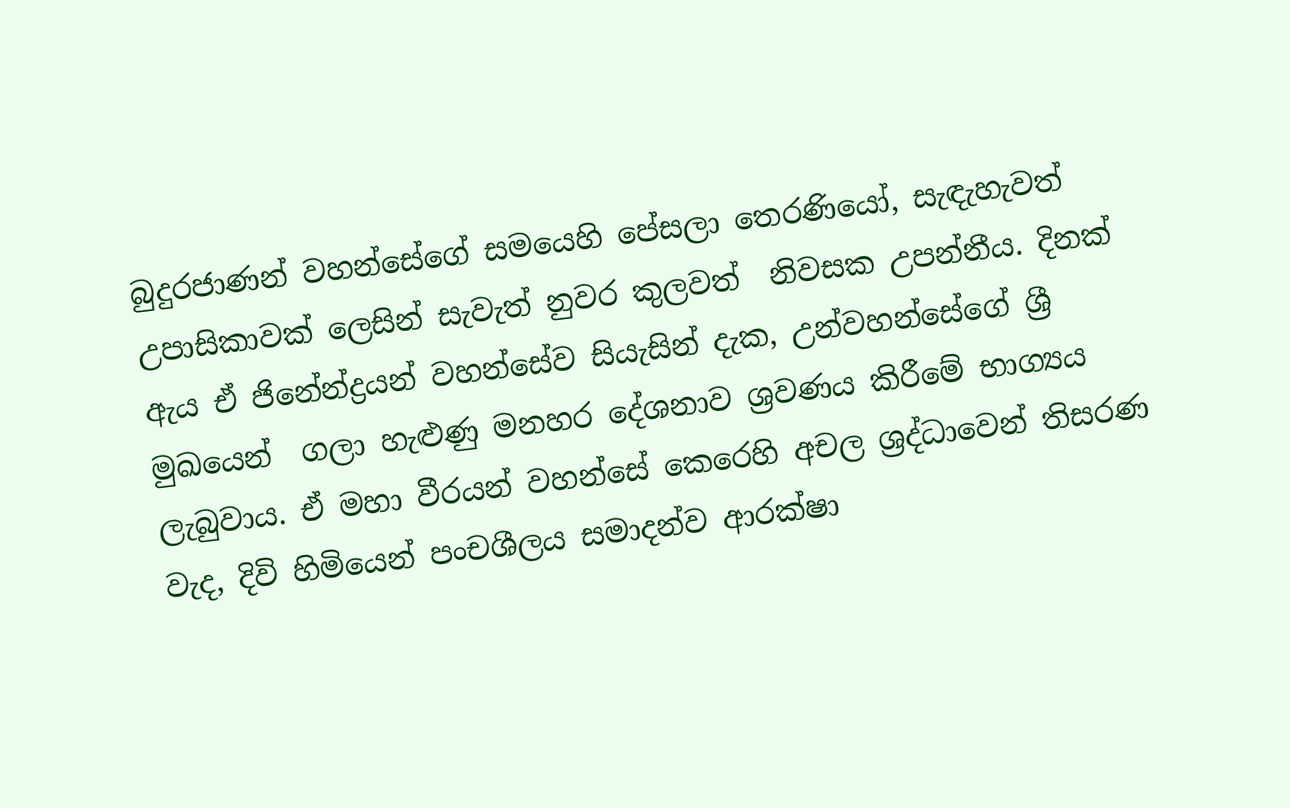බුදුරජාණන් වහන්සේගේ සමයෙහි පේසලා තෙරණියෝ, සැඳැහැවත් උපාසිකාවක් ලෙසින් සැවැත් නුවර කුලවත්  නිවසක උපන්නීය. දිනක් ඇය ඒ ජිනේන්ද්‍රයන් වහන්සේව සියැසින් දැක, උන්වහන්සේගේ ශ්‍රී මුඛයෙන්  ගලා හැළුණු මනහර දේශනාව ශ්‍රවණය කිරීමේ භාග්‍යය ලැබුවාය. ඒ මහා වීරයන් වහන්සේ කෙරෙහි අචල ශ්‍රද්ධාවෙන් තිසරණ වැද, දිවි හිමියෙන් පංචශීලය සමාදන්ව ආරක්ෂා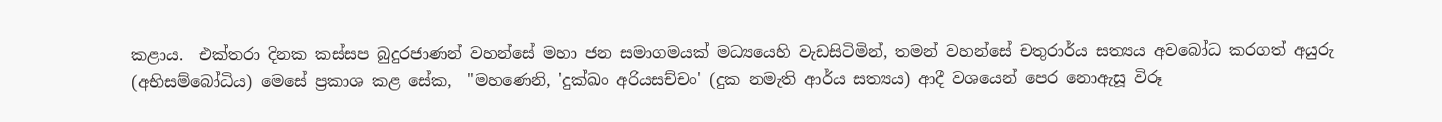කළාය.  එක්තරා දිනක කස්සප බුදුරජාණන් වහන්සේ මහා ජන සමාගමයක් මධ්‍යයෙහි වැඩසිටිමින්, තමන් වහන්සේ චතුරාර්ය සත්‍යය අවබෝධ කරගත් අයුරු (අභිසම්බෝධිය) මෙසේ ප්‍රකාශ කළ සේක,  "මහණෙනි, 'දුක්ඛං අරියසච්චං' (දුක නමැති ආර්ය සත්‍යය) ආදී වශයෙන් පෙර නොඇසූ විරූ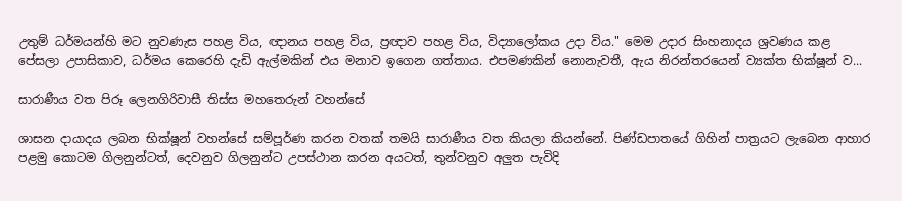උතුම් ධර්මයන්හි මට නුවණැස පහළ විය, ඥානය පහළ විය, ප්‍රඥාව පහළ විය, විද්‍යාලෝකය උදා විය." මෙම උදාර සිංහනාදය ශ්‍රවණය කළ පේසලා උපාසිකාව, ධර්මය කෙරෙහි දැඩි ඇල්මකින් එය මනාව ඉගෙන ගත්තාය. එපමණකින් නොනැවතී, ඇය නිරන්තරයෙන් ව්‍යක්ත භික්ෂූන් ව...

සාරාණීය වත පිරූ ලෙනගිරිවාසී තිස්ස මහතෙරුන් වහන්සේ

ශාසන දායාදය ලබන භික්ෂූන් වහන්සේ සම්පූර්ණ කරන වතක් තමයි සාරාණීය වත කියලා කියන්නේ. පිණ්ඩපාතයේ ගිහින් පාත්‍රයට ලැබෙන ආහාර පළමු කොටම ගිලනුන්ටත්, දෙවනුව ගිලනුන්ට උපස්ථාන කරන අයටත්, තුන්වනුව අලුත පැවිදි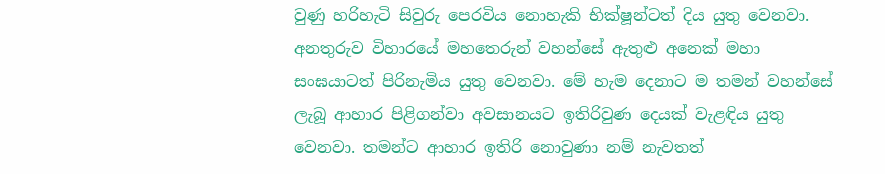වුණු හරිහැටි සිවුරු පෙරවිය නොහැකි භික්ෂූන්ටත් දිය යුතු වෙනවා. අනතුරුව විහාරයේ මහතෙරුන් වහන්සේ ඇතුළු අනෙක් මහා සංඝයාටත් පිරිනැමිය යුතු වෙනවා. මේ හැම දෙනාට ම තමන් වහන්සේ ලැබූ ආහාර පිළිගන්වා අවසානයට ඉතිරිවුණ දෙයක් වැළඳිය යුතු වෙනවා. තමන්ට ආහාර ඉතිරි නොවුණා නම් නැවතත්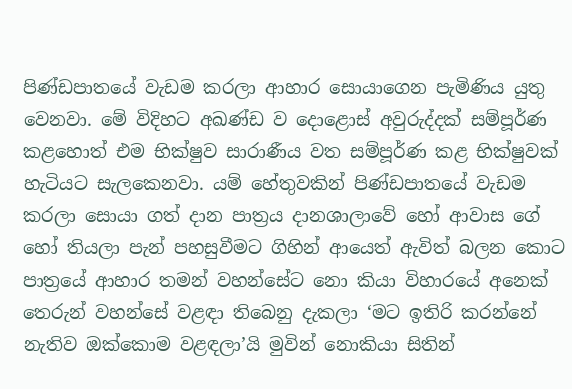පිණ්ඩපාතයේ වැඩම කරලා ආහාර සොයාගෙන පැමිණිය යුතු වෙනවා. මේ විදිහට අඛණ්ඩ ව දොළොස් අවුරුද්දක් සම්පූර්ණ කළහොත් එම භික්ෂුව සාරාණීය වත සම්පූර්ණ කළ භික්ෂුවක් හැටියට සැලකෙනවා. යම් හේතුවකින් පිණ්ඩපාතයේ වැඩම කරලා සොයා ගත් දාන පාත්‍රය දානශාලාවේ හෝ ආවාස ගේ හෝ තියලා පැන් පහසුවීමට ගිහින් ආයෙත් ඇවිත් බලන කොට පාත්‍රයේ ආහාර තමන් වහන්සේට නො කියා විහාරයේ අනෙක් තෙරුන් වහන්සේ වළඳා තිබෙනු දැකලා ‘මට ඉතිරි කරන්නේ නැතිව ඔක්කොම වළඳලා’යි මුවින් නොකියා සිතින්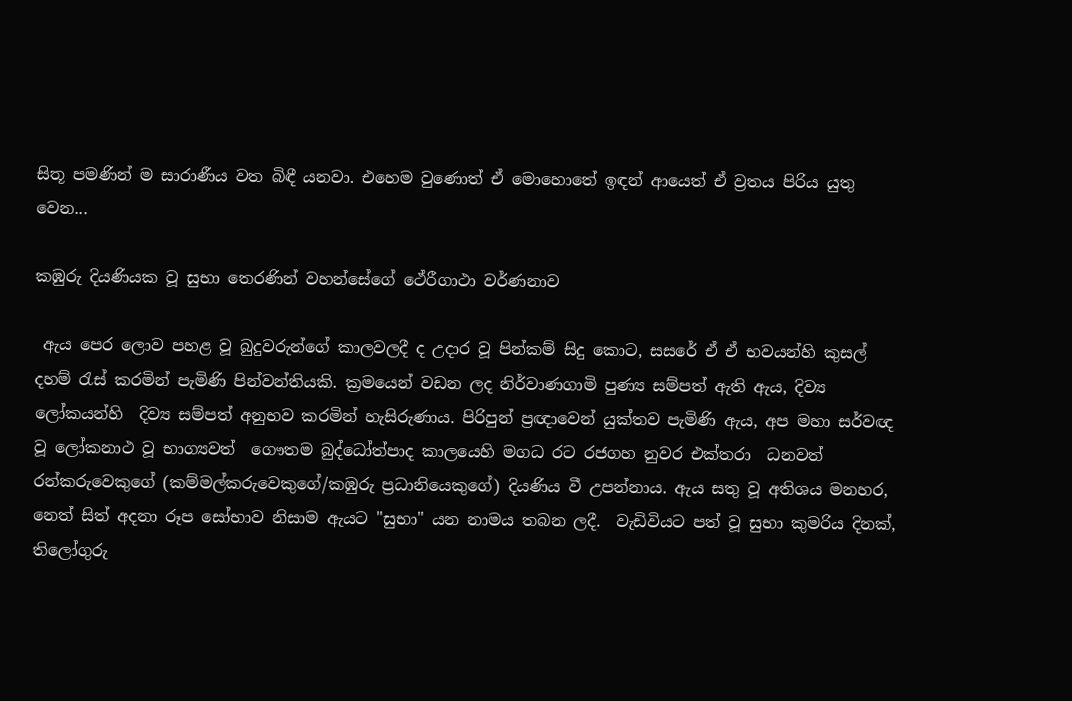සිතූ පමණින් ම සාරාණීය වත බිඳී යනවා. එහෙම වුණොත් ඒ මොහොතේ ඉඳන් ආයෙත් ඒ ව්‍රතය පිරිය යුතු වෙන...

කඹුරු දියණියක වූ සුභා තෙරණින් වහන්සේගේ ථේරීගාථා වර්ණනාව

 ඇය පෙර ලොව පහළ වූ බුදුවරුන්ගේ කාලවලදී ද උදාර වූ පින්කම් සිදු කොට, සසරේ ඒ ඒ භවයන්හි කුසල් දහම් රැස් කරමින් පැමිණි පින්වන්තියකි. ක්‍රමයෙන් වඩන ලද නිර්වාණගාමි පුණ්‍ය සම්පත් ඇති ඇය, දිව්‍ය ලෝකයන්හි  දිව්‍ය සම්පත් අනුභව කරමින් හැසිරුණාය. පිරිපුන් ප්‍රඥාවෙන් යුක්තව පැමිණි ඇය, අප මහා සර්වඥ වූ ලෝකනාථ වූ භාග්‍යවත්  ගෞතම බුද්ධෝත්පාද කාලයෙහි මගධ රට රජගහ නුවර එක්තරා  ධනවත් රන්කරුවෙකුගේ (කම්මල්කරුවෙකුගේ/කඹුරු ප්‍රධානියෙකුගේ) දියණිය වී උපන්නාය. ඇය සතු වූ අතිශය මනහර, නෙත් සිත් අදනා රූප සෝභාව නිසාම ඇයට "සුභා" යන නාමය තබන ලදී.  වැඩිවියට පත් වූ සුභා කුමරිය දිනක්, තිලෝගුරු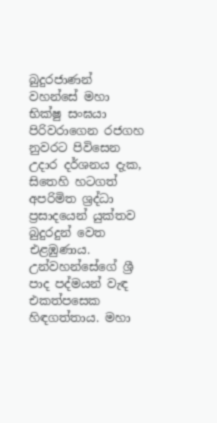බුදුරජාණන් වහන්සේ මහා භික්ෂු සංඝයා පිරිවරාගෙන රජගහ නුවරට පිවිසෙන උදාර දර්ශනය දැක, සිතෙහි හටගත් අපරිමිත ශ්‍රද්ධා ප්‍රසාදයෙන් යුක්තව බුදුරදුන් වෙත එළඹුණාය. උන්වහන්සේගේ ශ්‍රී පාද පද්මයන් වැඳ එකත්පසෙක හිඳගත්තාය. මහා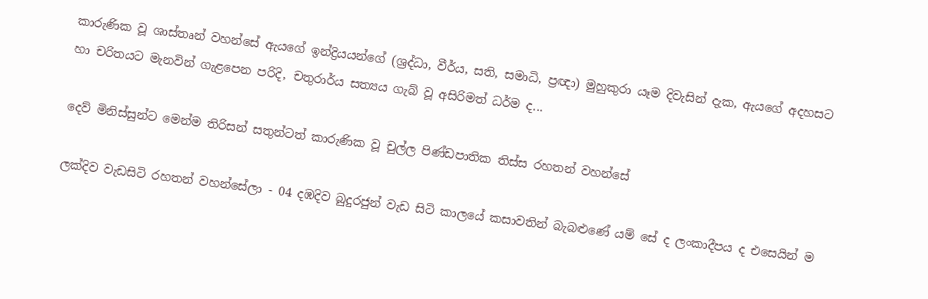කාරුණික වූ ශාස්තෘන් වහන්සේ ඇයගේ ඉන්ද්‍රියයන්ගේ (ශ්‍රද්ධා, වීර්ය, සති, සමාධි, ප්‍රඥා) මුහුකුරා යෑම දිවැසින් දැක, ඇයගේ අදහසට හා චරිතයට මැනවින් ගැළපෙන පරිදි, චතුරාර්ය සත්‍යය ගැබ් වූ අසිරිමත් ධර්ම ද...

දෙව් මිනිස්සුන්ට මෙන්ම තිරිසන් සතුන්ටත් කාරුණික වූ චුල්ල පිණ්ඩපාතික තිස්ස රහතන් වහන්සේ

ලක්දිව වැඩසිටි රහතන් වහන්සේලා - 04 දඹදිව බුදුරජුන් වැඩ සිටි කාලයේ කසාවතින් බැබළුණේ යම් සේ ද ලංකාදීපය ද එසෙයින් ම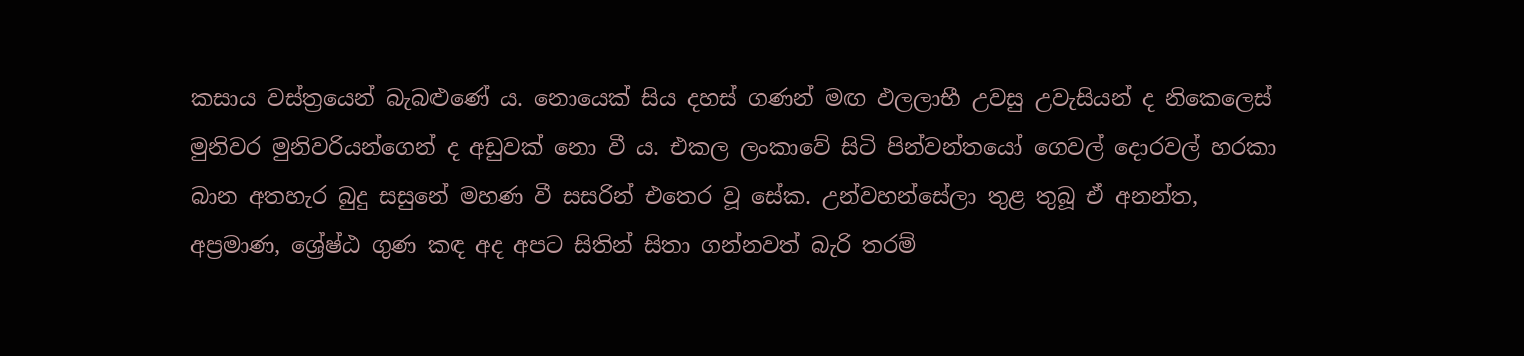කසාය වස්ත්‍රයෙන් බැබළුණේ ය. නොයෙක් සිය දහස් ගණන් මඟ ඵලලාභී උවසු උවැසියන් ද නිකෙලෙස් මුනිවර මුනිවරියන්ගෙන් ද අඩුවක් නො වී ය. එකල ලංකාවේ සිටි පින්වන්තයෝ ගෙවල් දොරවල් හරකා බාන අතහැර බුදු සසුනේ මහණ වී සසරින් එතෙර වූ සේක. උන්වහන්සේලා තුළ තුබූ ඒ අනන්ත, අප්‍රමාණ, ශ්‍රේෂ්ඨ ගුණ කඳ අද අපට සිතින් සිතා ගන්නවත් බැරි තරම්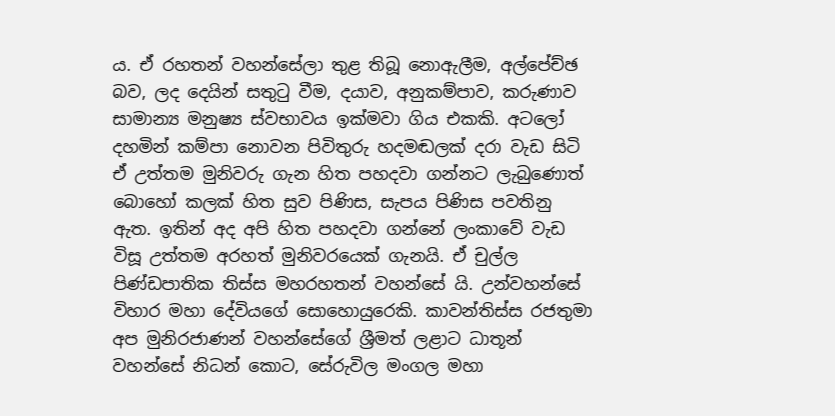ය. ඒ රහතන් වහන්සේලා තුළ තිබූ නොඇලීම, අල්පේච්ඡ බව, ලද දෙයින් සතුටු වීම, දයාව, අනුකම්පාව, කරුණාව සාමාන්‍ය මනුෂ්‍ය ස්වභාවය ඉක්මවා ගිය එකකි. අටලෝ දහමින් කම්පා නොවන පිවිතුරු හදමඬලක් දරා වැඩ සිටි ඒ උත්තම මුනිවරු ගැන හිත පහදවා ගන්නට ලැබුණොත් බොහෝ කලක් හිත සුව පිණිස, සැපය පිණිස පවතිනු ඇත. ඉතින් අද අපි හිත පහදවා ගන්නේ ලංකාවේ වැඩ විසූ උත්තම අරහත් මුනිවරයෙක් ගැනයි. ඒ චුල්ල පිණ්ඩපාතික තිස්ස මහරහතන් වහන්සේ යි. උන්වහන්සේ විහාර මහා දේවියගේ සොහොයුරෙකි. කාවන්තිස්ස රජතුමා අප මුනිරජාණන් වහන්සේගේ ශ්‍රීමත් ලළාට ධාතූන් වහන්සේ නිධන් කොට, සේරුවිල මංගල මහා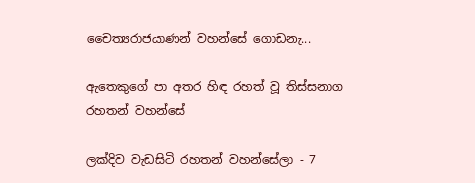චෛත්‍යරාජයාණන් වහන්සේ ගොඩනැ...

ඇතෙකුගේ පා අතර හිඳ රහත් වූ තිස්සනාග රහතන් වහන්සේ

ලක්දිව වැඩසිටි රහතන් වහන්සේලා - 7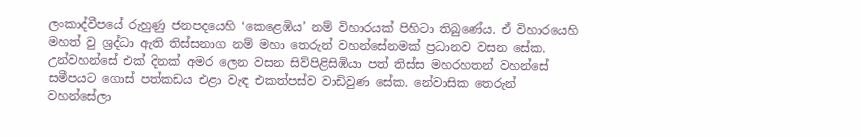ලංකාද්වීපයේ රුහුණු ජනපදයෙහි ‘කෙළෙඹිය’ නම් විහාරයක් පිහිටා තිබුණේය. ඒ විහාරයෙහි මහත් වු ශ්‍රද්ධා ඇති තිස්සනාග නම් මහා තෙරුන් වහන්සේනමක් ප්‍රධානව වසන සේක. උන්වහන්සේ එක් දිනක් අමර ලෙන වසන සිව්පිළිසිඹියා පත් තිස්ස මහරහතන් වහන්සේ සමීපයට ගොස් පත්කඩය එළා වැඳ එකත්පස්ව වාඩිවුණ සේක. නේවාසික තෙරුන් වහන්සේලා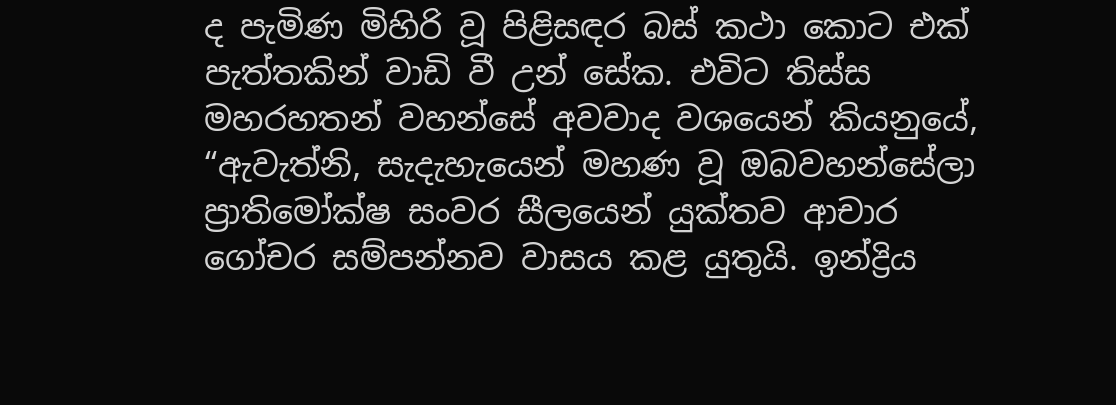ද පැමිණ මිහිරි වූ පිළිසඳර බස් කථා කොට එක් පැත්තකින් වාඩි වී උන් සේක. එවිට තිස්ස මහරහතන් වහන්සේ අවවාද වශයෙන් කියනුයේ, “ඇවැත්නි, සැදැහැයෙන් මහණ වූ ඔබවහන්සේලා ප්‍රාතිමෝක්ෂ සංවර සීලයෙන් යුක්තව ආචාර ගෝචර සම්පන්නව වාසය කළ යුතුයි. ඉන්ද්‍රිය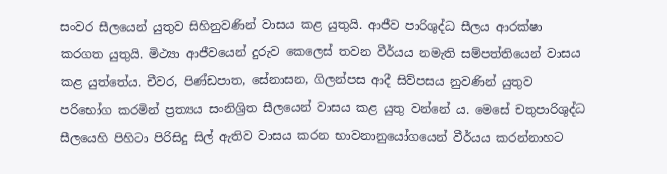සංවර සීලයෙන් යුතුව සිහිනුවණින් වාසය කළ යුතුයි. ආජීව පාරිශුද්ධ සීලය ආරක්ෂා කරගත යුතුයි. මිථ්‍යා ආජීවයෙන් දුරුව කෙලෙස් තවන වීර්යය නමැති සම්පත්තියෙන් වාසය කළ යුත්තේය. චීවර, පිණ්ඩපාත, සේනාසන, ගිලන්පස ආදී සිව්පසය නුවණින් යුතුව පරිභෝග කරමින් ප්‍රත්‍යය සංනිශ්‍රිත සීලයෙන් වාසය කළ යුතු වන්නේ ය. මෙසේ චතුපාරිශුද්ධ සීලයෙහි පිහිටා පිරිසිදු සිල් ඇතිව වාසය කරන භාවනානුයෝගයෙන් වීර්යය කරන්නාහට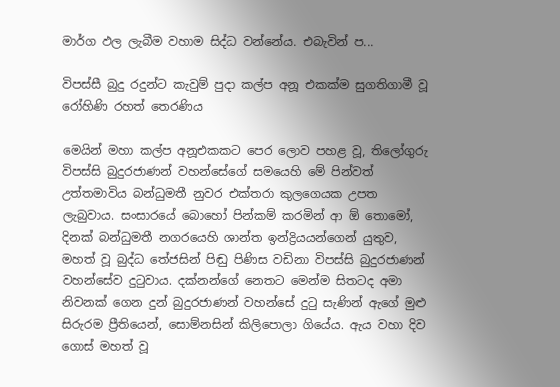මාර්ග ඵල ලැබීම වහාම සිද්ධ වන්නේය. එබැවින් ප...

විපස්සී බුදු රදුන්ට කැවුම් පුදා කල්ප අනූ එකක්ම සුගතිගාමී වූ රෝහිණි රහත් තෙරණිය

මෙයින් මහා කල්ප අනූඑකකට පෙර ලොව පහළ වූ, තිලෝගුරු විපස්සි බුදුරජාණන් වහන්සේගේ සමයෙහි මේ පින්වත් උත්තමාවිය බන්ධුමතී නුවර එක්තරා කුලගෙයක උපත ලැබුවාය. සංසාරයේ බොහෝ පින්කම් කරමින් ආ ඕ තොමෝ, දිනක් බන්ධුමතී නගරයෙහි ශාන්ත ඉන්ද්‍රියයන්ගෙන් යුතුව, මහත් වූ බුද්ධ තේජසින් පිඬු පිණිස වඩිනා විපස්සි බුදුරජාණන් වහන්සේව දුටුවාය. දක්නන්ගේ නෙතට මෙන්ම සිතටද අමා නිවනක් ගෙන දුන් බුදුරජාණන් වහන්සේ දුටු සැණින් ඇගේ මුළු සිරුරම ප්‍රීතියෙන්, සොම්නසින් කිලිපොලා ගියේය. ඇය වහා දිව ගොස් මහත් වූ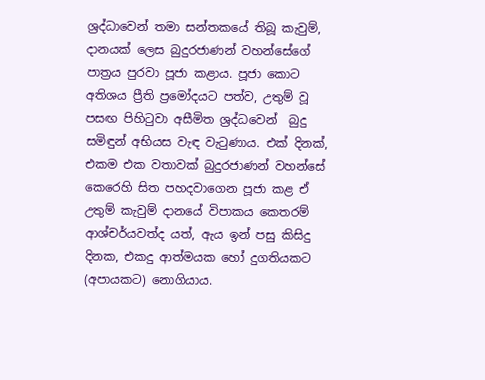ශ්‍රද්ධාවෙන් තමා සන්තකයේ තිබූ කැවුම්, දානයක් ලෙස බුදුරජාණන් වහන්සේගේ පාත්‍රය පුරවා පූජා කළාය. පූජා කොට අතිශය ප්‍රීති ප්‍රමෝදයට පත්ව, උතුම් වූ පසඟ පිහිටුවා අසීමිත ශ්‍රද්ධවෙන්  බුදු සමිඳුන් අභියස වැඳ වැටුණාය. එක් දිනක්, එකම එක වතාවක් බුදුරජාණන් වහන්සේ කෙරෙහි සිත පහදවාගෙන පූජා කළ ඒ උතුම් කැවුම් දානයේ විපාකය කෙතරම් ආශ්චර්යවත්ද යත්, ඇය ඉන් පසු කිසිදු දිනක, එකදු ආත්මයක හෝ දුගතියකට (අපායකට) නොගියාය.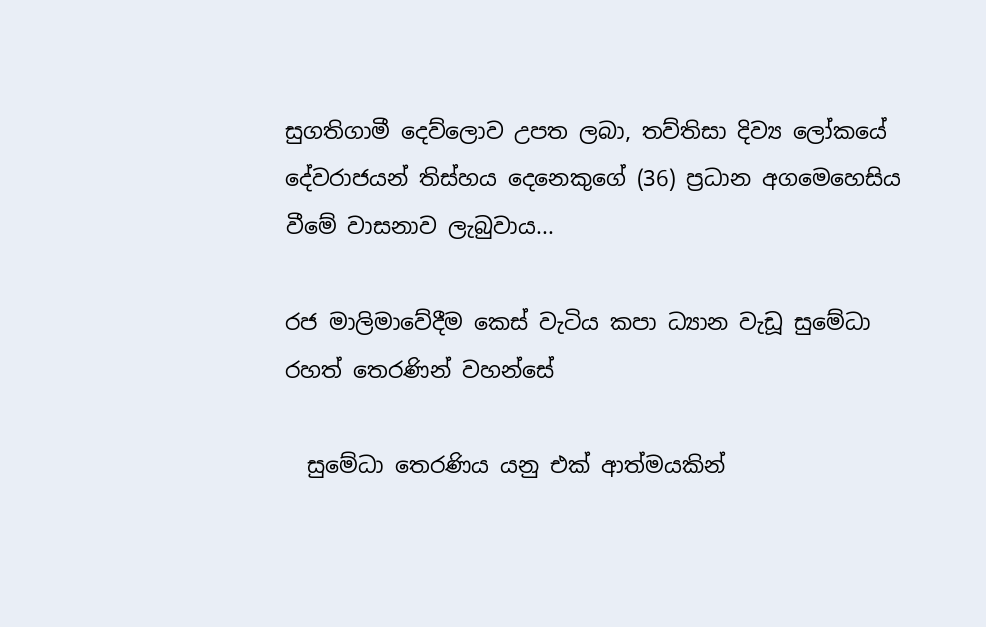සුගතිගාමී දෙව්ලොව උපත ලබා, තව්තිසා දිව්‍ය ලෝකයේ දේවරාජයන් තිස්හය දෙනෙකුගේ (36) ප්‍රධාන අගමෙහෙසිය වීමේ වාසනාව ලැබුවාය...

රජ මාලිමාවේදීම කෙස් වැටිය කපා ධ්‍යාන වැඩූ සුමේධා රහත් තෙරණින් වහන්සේ

  සුමේධා තෙරණිය යනු එක් ආත්මයකින්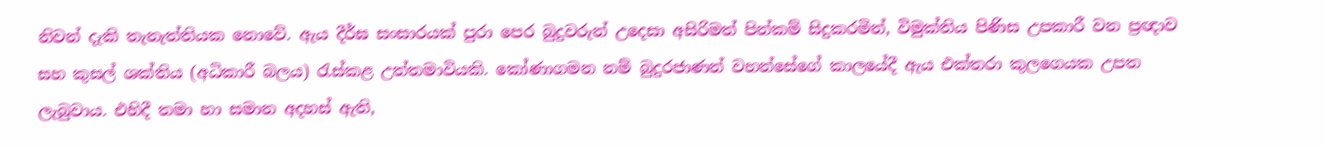නිවන් දැකි තැනැත්තියක නොවේ. ඇය දීර්ඝ සංසාරයක් පුරා පෙර බුදුවරුන් උදෙසා අසිරිමත් පින්කම් සිදුකරමින්, විමුක්තිය පිණිස උපකාරී වන ප්‍රඥාව සහ කුසල් ශක්තිය (අධිකාරී බලය) රැස්කළ උත්තමාවියකි. කෝණාගමන නම් බුදුරජාණන් වහන්සේගේ කාලයේදී ඇය එක්තරා කුලගෙයක උපත ලැබුවාය. එහිදී තමා හා සමාන අදහස් ඇති,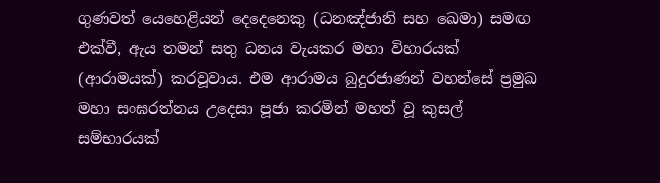ගුණවත් යෙහෙළියන් දෙදෙනෙකු (ධනඤ්ජානි සහ ඛෙමා) සමඟ එක්වී, ඇය තමන් සතු ධනය වැයකර මහා විහාරයක් (ආරාමයක්) කරවූවාය. එම ආරාමය බුදුරජාණන් වහන්සේ ප්‍රමුඛ මහා සංඝරත්නය උදෙසා පූජා කරමින් මහත් වූ කුසල් සම්භාරයක්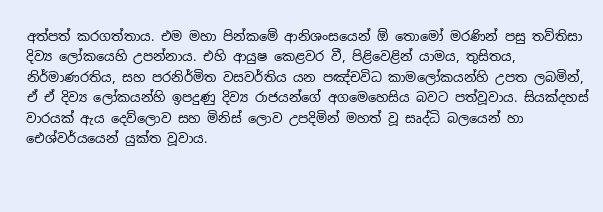අත්පත් කරගත්තාය. එම මහා පින්කමේ ආනිශංසයෙන් ඕ තොමෝ මරණින් පසු තව්තිසා දිව්‍ය ලෝකයෙහි උපන්නාය. එහි ආයුෂ කෙළවර වී, පිළිවෙළින් යාමය, තුසිතය, නිර්මාණරතිය, සහ පරනිර්මිත වසවර්තිය යන පඤ්චවිධ කාමලෝකයන්හි උපත ලබමින්, ඒ ඒ දිව්‍ය ලෝකයන්හි ඉපදුණු දිව්‍ය රාජයන්ගේ අගමෙහෙසිය බවට පත්වූවාය. සියක්දහස් වාරයක් ඇය දෙව්ලොව සහ මිනිස් ලොව උපදිමින් මහත් වූ සෘද්ධි බලයෙන් හා ඓශ්වර්යයෙන් යුක්ත වූවාය.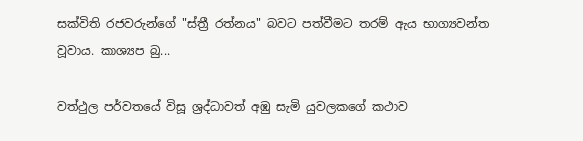සක්විති රජවරුන්ගේ "ස්ත්‍රී රත්නය" බවට පත්වීමට තරම් ඇය භාග්‍යවන්ත වූවාය. කාශ්‍යප බු...

වත්ථුල පර්වතයේ විසූ ශ්‍රද්ධාවත් අඹු සැමි යුවලකගේ කථාව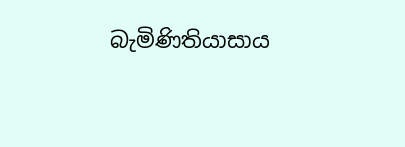බැමිණිතියාසාය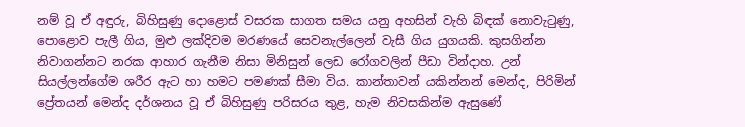නම් වූ ඒ අඳුරු, බිහිසුණු දොළොස් වසරක සාගත සමය යනු අහසින් වැහි බිඳක් නොවැටුණු, පොළොව පැලී ගිය, මුළු ලක්දිවම මරණයේ සෙවනැල්ලෙන් වැසී ගිය යුගයකි. කුසගින්න නිවාගන්නට නරක ආහාර ගැනීම නිසා මිනිසුන් ලෙඩ රෝගවලින් පීඩා වින්දාහ. උන් සියල්ලන්ගේම ශරීර ඇට හා හමට පමණක් සීමා විය. කාන්තාවන් යකින්නන් මෙන්ද, පිරිමින් ප්‍රේතයන් මෙන්ද දර්ශනය වූ ඒ බිහිසුණු පරිසරය තුළ, හැම නිවසකින්ම ඇසුණේ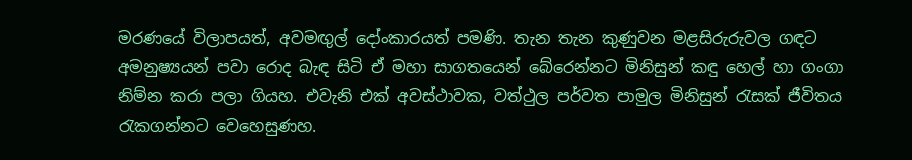මරණයේ විලාපයත්, අවමඟුල් දෝංකාරයත් පමණි. තැන තැන කුණුවන මළසිරුරුවල ගඳට අමනුෂ්‍යයන් පවා රොද බැඳ සිටි ඒ මහා සාගතයෙන් බේරෙන්නට මිනිසුන් කඳු හෙල් හා ගංගා නිම්න කරා පලා ගියහ. එවැනි එක් අවස්ථාවක, වත්ථුල පර්වත පාමුල මිනිසුන් රැසක් ජීවිතය රැකගන්නට වෙහෙසුණහ.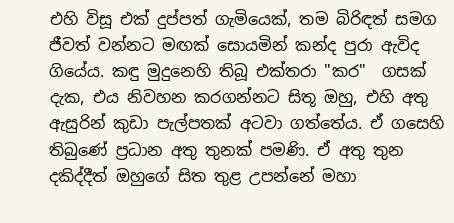එහි විසූ එක් දුප්පත් ගැමියෙක්, තම බිරිඳත් සමග ජීවත් වන්නට මඟක් සොයමින් කන්ද පුරා ඇවිද ගියේය. කඳු මුදුනෙහි තිබූ එක්තරා "කර"  ගසක් දැක, එය නිවහන කරගන්නට සිතූ ඔහු, එහි අතු ඇසුරින් කුඩා පැල්පතක් අටවා ගත්තේය. ඒ ගසෙහි තිබුණේ ප්‍රධාන අතු තුනක් පමණි. ඒ අතු තුන දකිද්දීත් ඔහුගේ සිත තුළ උපන්නේ මහා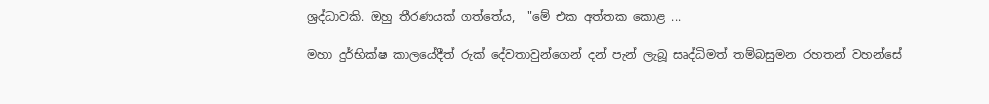ශ්‍රද්ධාවකි. ඔහු තීරණයක් ගත්තේය,  "මේ එක අත්තක කොළ ...

මහා දුර්භික්ෂ කාලයේදීත් රුක් දේවතාවුන්ගෙන් දන් පැන් ලැබූ සෘද්ධිමත් තම්බසුමන රහතන් වහන්සේ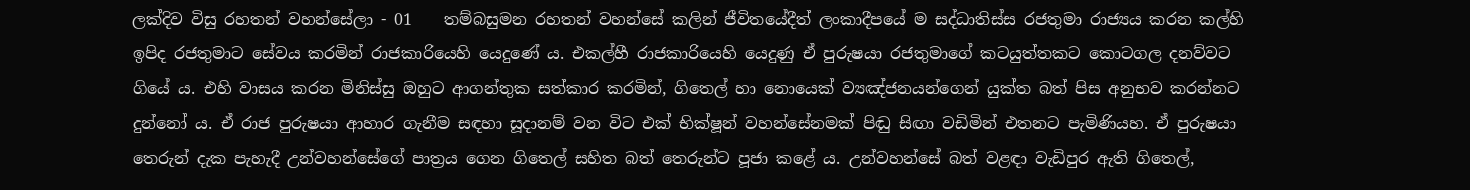ලක්දිව විසු රහතන් වහන්සේලා - 01    තම්බසුමන රහතන් වහන්සේ කලින් ජීවිතයේදීත් ලංකාදීපයේ ම සද්ධාතිස්ස රජතුමා රාජ්‍යය කරන කල්හි ඉපිද රජතුමාට සේවය කරමින් රාජකාරියෙහි යෙදුණේ ය. එකල්හී රාජකාරියෙහි යෙදුණු ඒ පුරුෂයා රජතුමාගේ කටයුත්තකට කොටගල දනව්වට ගියේ ය. එහි වාසය කරන මිනිස්සු ඔහුට ආගන්තුක සත්කාර කරමින්, ගිතෙල් හා නොයෙක් ව්‍යඤ්ජනයන්ගෙන් යුක්ත බත් පිස අනුභව කරන්නට දුන්නෝ ය. ඒ රාජ පුරුෂයා ආහාර ගැනීම සඳහා සූදානම් වන විට එක් භික්ෂූන් වහන්සේනමක් පිඬු සිඟා වඩිමින් එතනට පැමිණියහ. ඒ පුරුෂයා තෙරුන් දැක පැහැදී උන්වහන්සේගේ පාත්‍රය ගෙන ගිතෙල් සහිත බත් තෙරුන්ට පූජා කළේ ය. උන්වහන්සේ බත් වළඳා වැඩිපුර ඇති ගිතෙල්,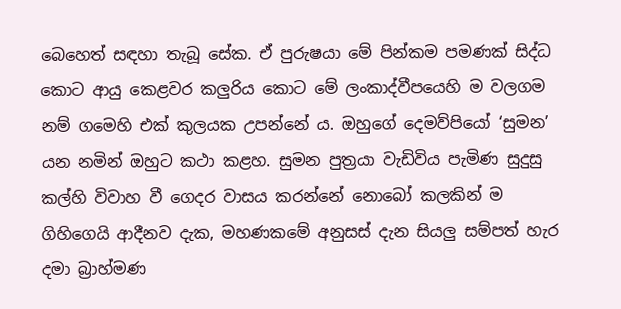බෙහෙත් සඳහා තැබූ සේක. ඒ පුරුෂයා මේ පින්කම පමණක් සිද්ධ කොට ආයු කෙළවර කලුරිය කොට මේ ලංකාද්වීපයෙහි ම වලගම නම් ගමෙහි එක් කුලයක උපන්නේ ය. ඔහුගේ දෙමව්පියෝ ‘සුමන’ යන නමින් ඔහුට කථා කළහ. සුමන පුත්‍රයා වැඩිවිය පැමිණ සුදුසු කල්හි විවාහ වී ගෙදර වාසය කරන්නේ නොබෝ කලකින් ම ගිහිගෙයි ආදීනව දැක, මහණකමේ අනුසස් දැන සියලු සම්පත් හැර දමා බ්‍රාහ්මණ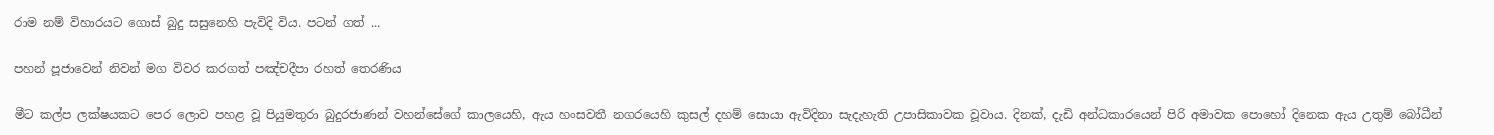රාම නම් විහාරයට ගොස් බුදු සසුනෙහි පැවිදි විය. පටන් ගත් ...

පහන් පූජාවෙන් නිවන් මග විවර කරගත් පඤ්චදීපා රහත් තෙරණිය

මීට කල්ප ලක්ෂයකට පෙර ලොව පහළ වූ පියුමතුරා බුදුරජාණන් වහන්සේගේ කාලයෙහි, ඇය හංසවතී නගරයෙහි කුසල් දහම් සොයා ඇවිදිනා සැදැහැති උපාසිකාවක වූවාය. දිනක්, දැඩි අන්ධකාරයෙන් පිරි අමාවක පොහෝ දිනෙක ඇය උතුම් බෝධීන්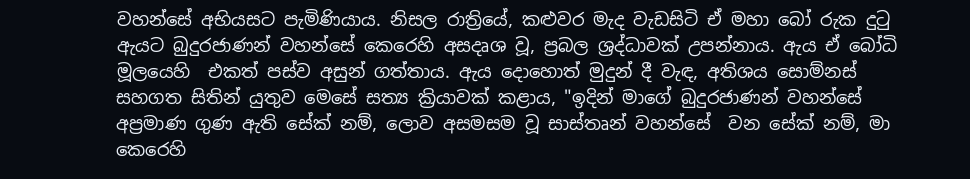වහන්සේ අභියසට පැමිණියාය. නිසල රාත්‍රියේ, කළුවර මැද වැඩසිටි ඒ මහා බෝ රුක දුටු ඇයට බුදුරජාණන් වහන්සේ කෙරෙහි අසදෘශ වූ, ප්‍රබල ශ්‍රද්ධාවක් උපන්නාය. ඇය ඒ බෝධි මූලයෙහි  එකත් පස්ව අසුන් ගත්තාය. ඇය දොහොත් මුදුන් දී වැඳ, අතිශය සොම්නස් සහගත සිතින් යුතුව මෙසේ සත්‍ය ක්‍රියාවක් කළාය, "ඉදින් මාගේ බුදුරජාණන් වහන්සේ අප්‍රමාණ ගුණ ඇති සේක් නම්, ලොව අසමසම වූ සාස්තෘන් වහන්සේ  වන සේක් නම්, මා කෙරෙහි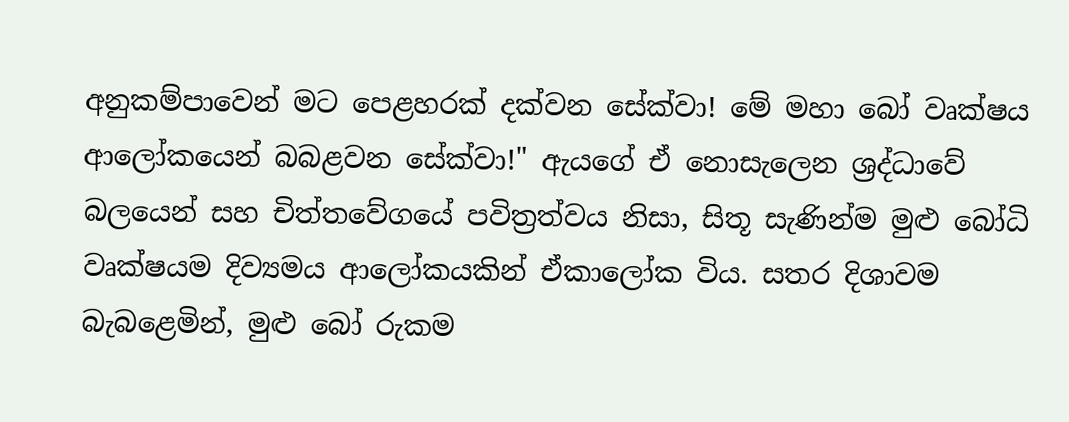අනුකම්පාවෙන් මට පෙළහරක් දක්වන සේක්වා! මේ මහා බෝ වෘක්ෂය ආලෝකයෙන් බබළවන සේක්වා!" ඇයගේ ඒ නොසැලෙන ශ්‍රද්ධාවේ බලයෙන් සහ චිත්තවේගයේ පවිත්‍රත්වය නිසා, සිතූ සැණින්ම මුළු බෝධි වෘක්ෂයම දිව්‍යමය ආලෝකයකින් ඒකාලෝක විය. සතර දිශාවම බැබළෙමින්, මුළු බෝ රුකම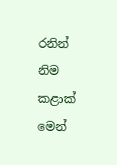රනින් නිම කළාක් මෙන්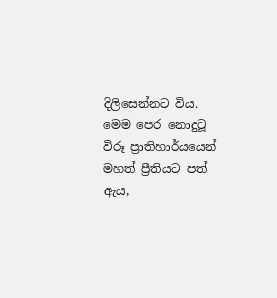දිලිසෙන්නට විය. මෙම පෙර නොදුටූ විරූ ප්‍රාතිහාර්යයෙන් මහත් ප්‍රීතියට පත් ඇය,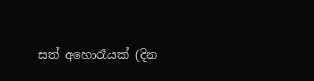සත් අහොරෑයක් (දින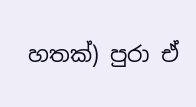හතක්) පුරා ඒ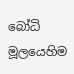බෝධි මූලයෙහිම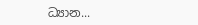ධ්‍යාන...